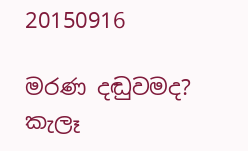20150916

මරණ දඬුවමද? කැලෑ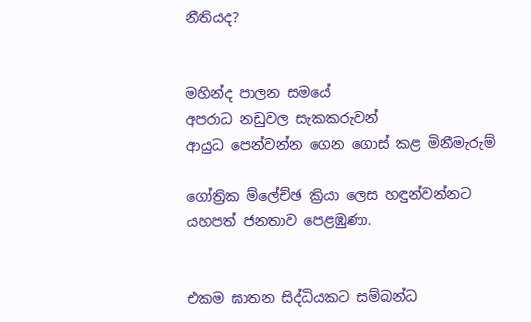නීතියද?


මහින්ද පාලන සමයේ
අපරාධ නඩුවල සැකකරුවන්
ආයුධ පෙන්වන්න ගෙන ගොස් කළ මිනීමැරුම්

ගෝත්‍රික ම්ලේච්ඡ ක්‍රියා ලෙස හඳුන්වන්නට
යහපත් ජනතාව පෙළඹුණා.


එකම ඝාතන සිද්ධියකට සම්බන්ධ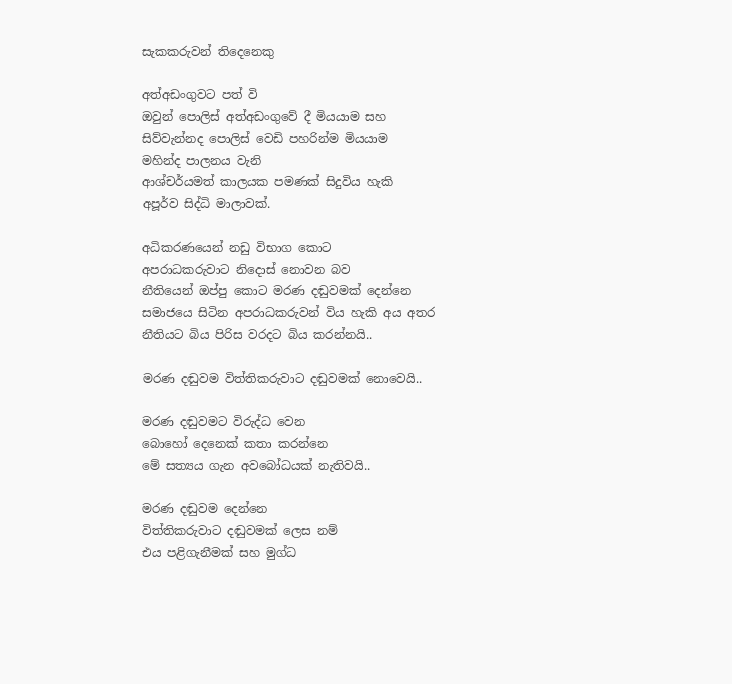සැකකරුවන් තිදෙනෙකු

අත්අඩංගුවට පත් වි
ඔවුන් පොලිස් අත්අඩංගුවේ දී මියයාම සහ
සිව්වැන්නද පොලිස් වෙඩි පහරින්ම මියයාම
මහින්ද පාලනය වැනි
ආශ්චර්යමත් කාලයක පමණක් සිදුවිය හැකි
අපූර්ව සිද්ධි මාලාවක්.

අධිකරණයෙන් නඩු විභාග කොට
අපරාධකරුවාට නිදොස් නොවන බව
නීතියෙන් ඔප්පු කොට මරණ දඬුවමක් දෙන්නෙ
සමාජයෙ සිටින අපරාධකරුවන් විය හැකි අය අතර
නීතියට බිය පිරිස වරදට බිය කරන්නයි..

මරණ දඬුවම විත්තිකරුවාට දඬුවමක් නොවෙයි..

මරණ දඬුවමට විරුද්ධ වෙන
බොහෝ දෙනෙක් කතා කරන්නෙ
මේ සත්‍යය ගැන අවබෝධයක් නැතිවයි..

මරණ දඬුවම දෙන්නෙ
විත්තිකරුවාට දඬුවමක් ලෙස නම්
එය පළිගැනීමක් සහ මුග්ධ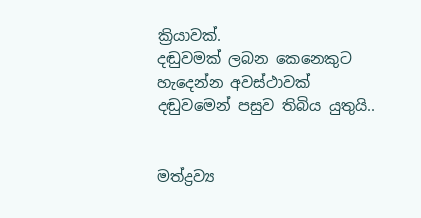ක්‍රියාවක්.
දඬුවමක් ලබන කෙනෙකුට
හැදෙන්න අවස්ථාවක්
දඬුවමෙන් පසුව තිබිය යුතුයි..


මත්ද්‍රව්‍ය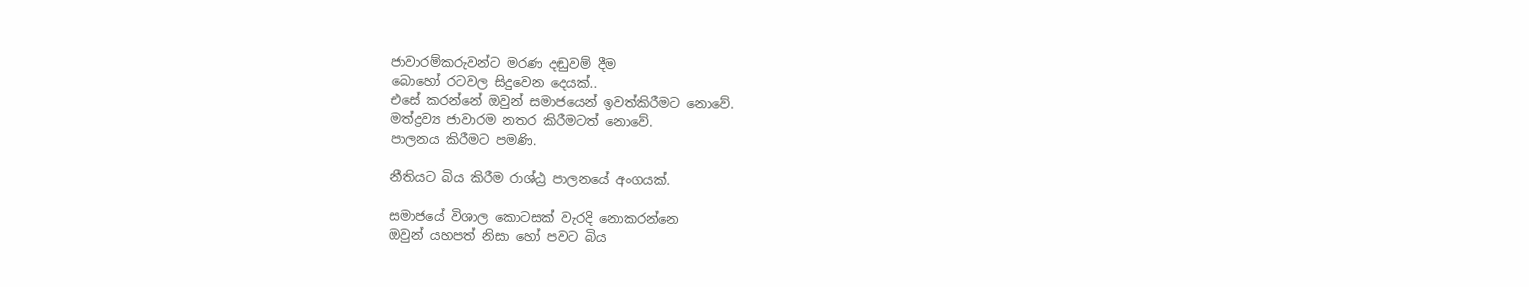ජාවාරම්කරුවන්ට මරණ දඬුවම් දීම
බොහෝ රටවල සිදුවෙන දෙයක්..
එසේ කරන්නේ ඔවුන් සමාජයෙන් ඉවත්කිරීමට නොවේ.
මත්ද්‍රව්‍ය ජාවාරම නතර කිරීමටත් නොවේ.
පාලනය කිරීමට පමණි.

නීතියට බිය කිරීම රාශ්ඨ්‍ර පාලනයේ අංගයක්.

සමාජයේ විශාල කොටසක් වැරදි නොකරන්නෙ
ඔවුන් යහපත් නිසා හෝ පවට බිය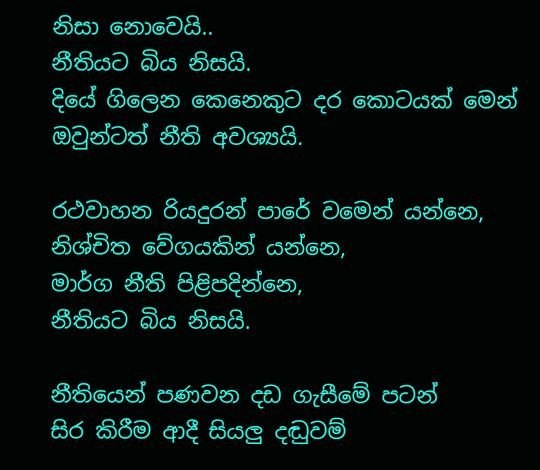නිසා නොවෙයි..
නීතියට බිය නිසයි.
දියේ ගිලෙන කෙනෙකුට දර කොටයක් මෙන්
ඔවුන්ටත් නීති අවශ්‍යයි.

රථවාහන රියදුරන් පාරේ වමෙන් යන්නෙ,
නිශ්චිත වේගයකින් යන්නෙ,
මාර්ග නීති පිළිපදින්නෙ,
නීතියට බිය නිසයි.

නීතියෙන් පණවන දඩ ගැසීමේ පටන්
සිර කිරීම ආදී සියලු දඬුවම්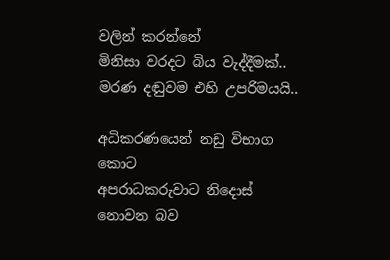වලින් කරන්නේ
මිනිසා වරදට බිය වැද්දීමක්..
මරණ දඬුවම එහි උපරිමයයි..

අධිකරණයෙන් නඩු විභාග කොට
අපරාධකරුවාට නිදොස් නොවන බව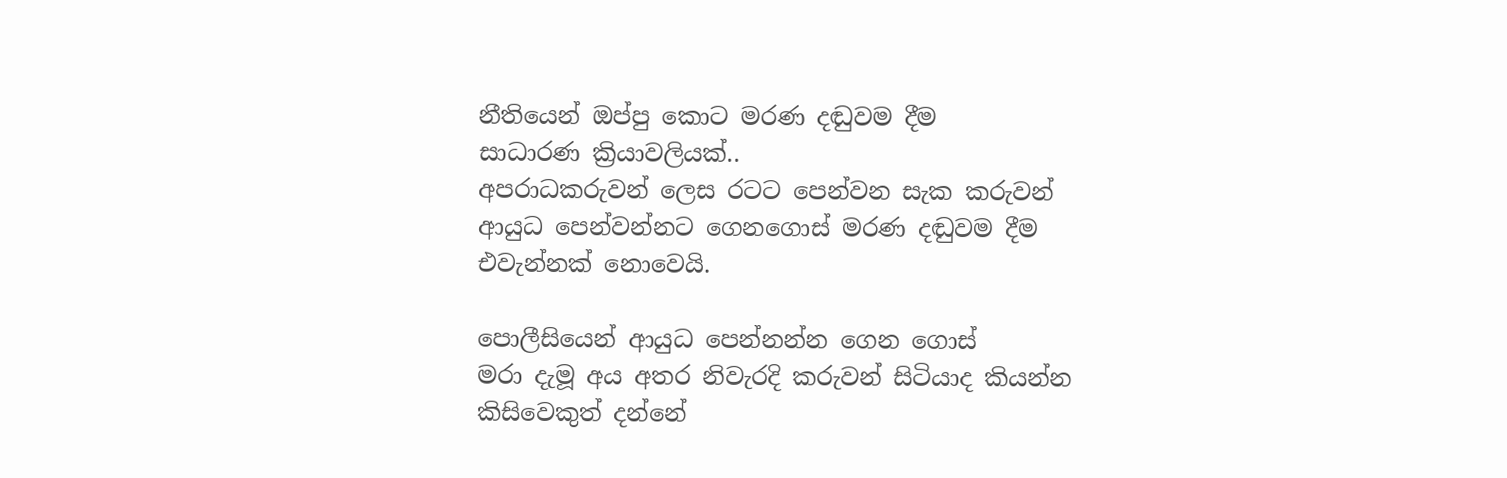නීතියෙන් ඔප්පු කොට මරණ දඬුවම දීම
සාධාරණ ක්‍රියාවලියක්..
අපරාධකරුවන් ලෙස රටට පෙන්වන සැක කරුවන්
ආයුධ පෙන්වන්නට ගෙනගොස් මරණ දඬුවම දීම
එවැන්නක් නොවෙයි.

පොලීසියෙන් ආයුධ පෙන්නන්න ගෙන ගොස්
මරා දැමූ අය අතර නිවැරදි කරුවන් සිටියාද කියන්න
කිසිවෙකුත් දන්නේ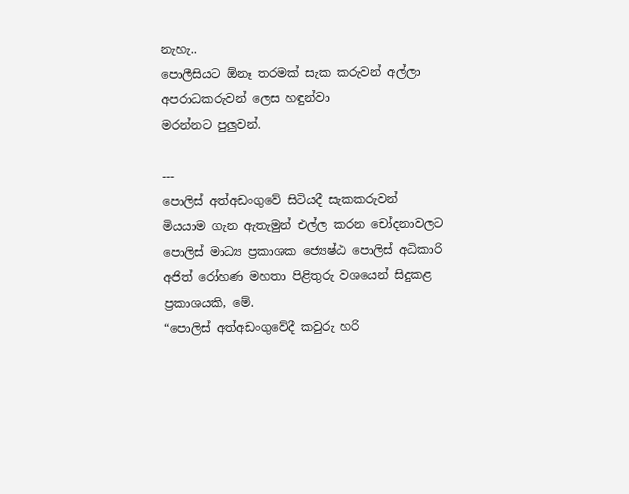නැහැ..
පොලීසියට ඕනෑ තරමක් සැක කරුවන් අල්ලා
අපරාධකරුවන් ලෙස හඳුන්වා
මරන්නට පුලුවන්.

---
පොලිස් අත්අඩංගුවේ සිටියදී සැකකරුවන් මියයාම ගැන ඇතැමුන් එල්ල කරන චෝදනාවලට පොලිස් මාධ්‍ය ප්‍රකාශක ජ්‍යෙෂ්ඨ පොලිස් අධිකාරි අජිත් රෝහණ මහතා පිළිතුරු වශයෙන් සිදුකළ ප්‍රකාශයකි, මේ.
“පොලිස් අත්අඩංගුවේදී කවුරු හරි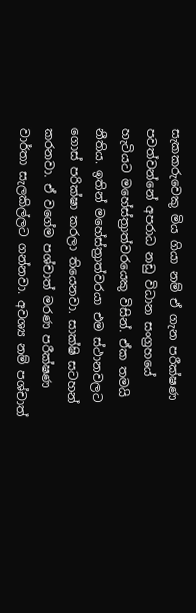සැකකරුවෙකු මිය ගියා නම් ඒ ගැන පරීක්ෂණ පවත්වන්නේ අපරාධ නඩු විධාන සංග්‍රහයේ හැටියට මහේස්ත්‍රාත්වරයෙකු විසින්. ඒක තමයි නීතිය. ඉතින් මහේස්ත්‍රාත්වරයා එම ස්ථානවලට ගොස් පරික්ෂා කරලා තියෙනවා. සාක්ෂි සටහන් කරනවා. ඒ වගේම පශ්චාත් මරණ පරීක්ෂණ වාර්තා සැලකිල්ලට ගන්නවා. අවශ්‍ය නම් පශ්චාත්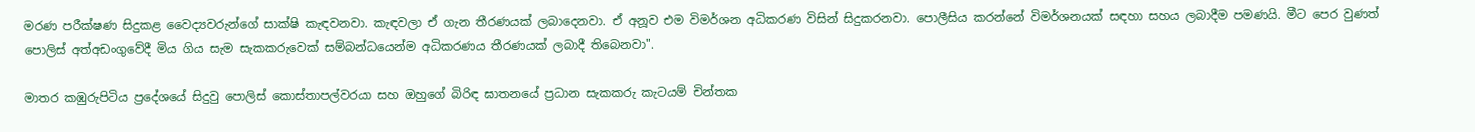මරණ පරීක්ෂණ සිදුකළ වෛද්‍යවරුන්ගේ සාක්ෂි කැඳවනවා. කැඳවලා ඒ ගැන තීරණයක් ලබාදෙනවා. ඒ අනූව එම විමර්ශන අධිකරණ විසින් සිදුකරනවා. පොලීසිය කරන්නේ විමර්ශනයක් සඳහා සහය ලබාදීම පමණයි. මීට පෙර වුණත් පොලිස් අත්අඩංගුවේදී මිය ගිය සැම සැකකරුවෙක් සම්බන්ධයෙන්ම අධිකරණය තීරණයක් ලබාදී තිබෙනවා".

මාතර කඹුරුපිටිය ප්‍රදේශයේ සිදුවු පොලිස් කොස්තාපල්වරයා සහ ඔහුගේ බිරිඳ ඝාතනයේ ප්‍රධාන සැකකරු කැටයම් චින්තක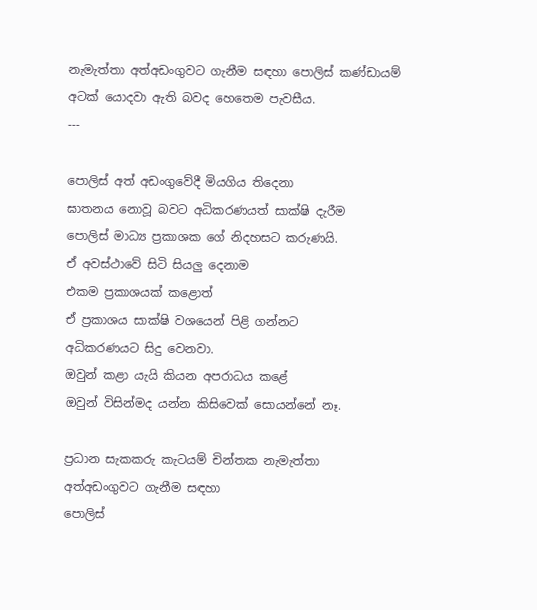නැමැත්තා අත්අඩංගුවට ගැනීම සඳහා පොලිස් කණ්ඩායම් අටක් යොදවා ඇති බවද හෙතෙම පැවසීය.
---

පොලිස් අත් අඩංගුවේදී මියගිය තිදෙනා
ඝාතනය නොවූ බවට අධිකරණයත් සාක්ෂි දැරීම
පොලිස් මාධ්‍ය ප්‍රකාශක ගේ නිදහසට කරුණයි.
ඒ අවස්ථාවේ සිටි සියලු දෙනාම
එකම ප්‍රකාශයක් කළොත්
ඒ ප්‍රකාශය සාක්ෂි වශයෙන් පිළි ගන්නට
අධිකරණයට සිදු වෙනවා.
ඔවුන් කළා යැයි කියන අපරාධය කළේ
ඔවුන් විසින්මද යන්න කිසිවෙක් සොයන්නේ නෑ.

ප්‍රධාන සැකකරු කැටයම් චින්තක නැමැත්තා
අත්අඩංගුවට ගැනීම සඳහා
පොලිස්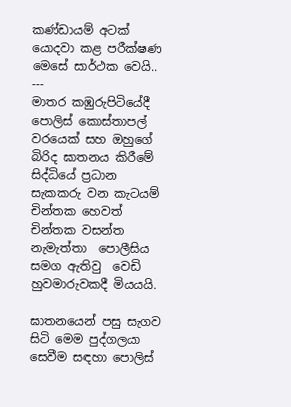කණ්ඩායම් අටක් යොදවා කළ පරීක්ෂණ
මෙසේ සාර්ථක වෙයි..
---
මාතර කඹුරුපිටියේදී පොලිස් කොස්තාපල් වරයෙක් සහ ඔහුගේ  බිරිද ඝාතනය කිරීමේ සිද්ධියේ ප්‍රධාන සැකකරු වන කැටයම් චින්තක හෙවත් චින්තක වසන්ත නැමැත්තා  පොලීසිය සමග ඇතිවු  වෙඩි හුවමාරුවකදී මියයයි.

ඝාතනයෙන් පසු සැගව සිටි මෙම පුද්ගලයා සෙවීම සඳහා පොලිස්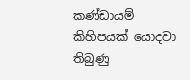කණ්ඩායම් කිහිපයක් යොදවා තිබුණු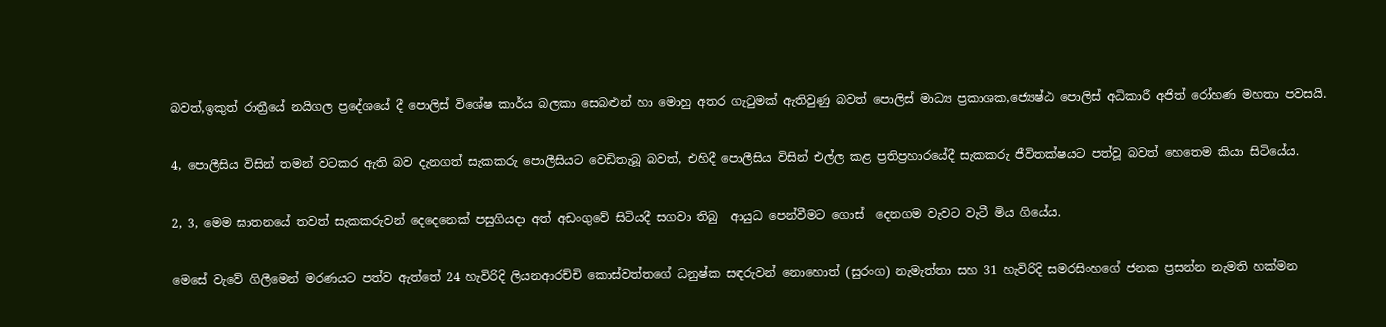බවත්,ඉකුත් රාත්‍රීයේ නයිගල ප්‍රදේශයේ දී පොලිස් විශේෂ කාර්ය බලකා සෙබළුන් හා මොහු අතර ගැටුමක් ඇතිවුණු බවත් පොලිස් මාධ්‍ය ප්‍රකාශක,ජ්‍යෙෂ්ඨ පොලිස් අධිකාරී අජිත් රෝහණ මහතා පවසයි.

4, පොලීසිය විසින් තමන් වටකර ඇති බව දැනගත් සැකකරු පොලීසියට වෙඩිතැබූ බවත්, එහිදී පොලීසිය විසින් එල්ල කළ ප්‍රතිප්‍රහාරයේදී සැකකරු ජීවිතක්ෂයට පත්වූ බවත් හෙතෙම කියා සිටියේය.

2, 3, මෙම ඝාතනයේ තවත් සැකකරුවන් දෙදෙනෙක් පසුගියදා අත් අඩංගුවේ සිටියදී සගවා තිබු  ආයුධ පෙන්වීමට ගොස්  දෙනගම වැවට වැටී මිය ගියේය.

මෙසේ වැවේ ගිලීමෙන් මරණයට පත්ව ඇත්තේ 24 හැවිරිදි ලියනආරච්චි කොස්වත්තගේ ධනුෂ්ක සඳරුවන් නොහොත් (සුරංග) නැමැත්තා සහ 31 හැවිරිදි සමරසිංහගේ ජනක ප්‍රසන්න නැමති හක්මන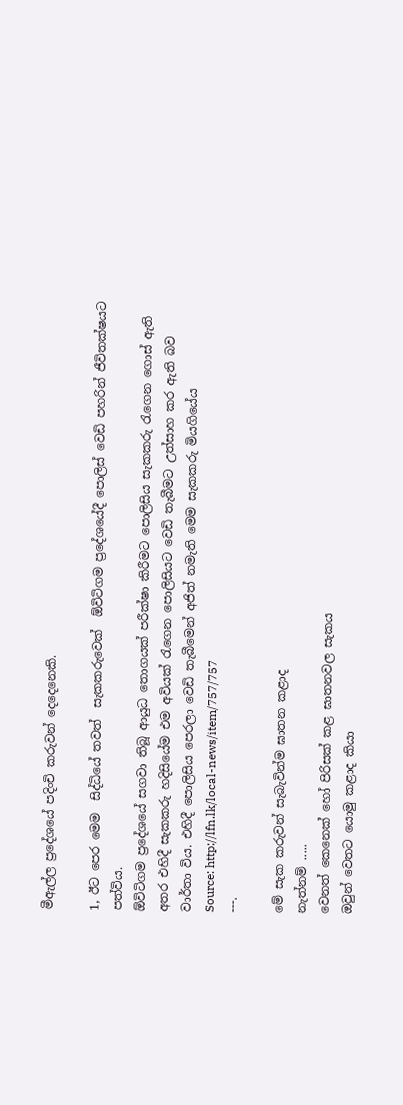මීඇල්ල ප්‍රදේශයේ පදිංචි කරුවන් දෙදෙනෙකි.

1, ඊට පෙර මෙම  සිද්ධියේ තවත්  සැකකරුවෙක්  ඕවිටිගම ප්‍රදේශයේදී පොලිස් වෙඩි පහරින් ජීවිතක්ෂයට පත්විය.
ඕවිටිගම ප්‍රදේශයේ සගවා තිබූ ආයුධ තොගයක් පරීක්ෂා කිරීමට පොලිසිය සැකකරු රැගෙන ගොස් ඇති අතර එහිදී සැකකරු හදිසියේම එම අවියක් රැගෙන පොලිසියට වෙඩි තැබීමට උත්සාහ කර ඇති බව  වාර්තා විය. එහිදී පොලිසිය පෙරලා වෙඩි තැබීමෙන් අජිත් නමැති මෙම සැකකරු මියගියේය
Source: http://lfn.lk/local-news/item/757/757
---.

මේ සැක කරුවන් සැබැවින්ම ඝාතන කළාද
නැත්නම් .....
වෙනත් කෙනෙක් හෝ පිරිසක් කළ ඝාතනවල සැකය
ඔවුන් වෙතට යොමු කළාද කියා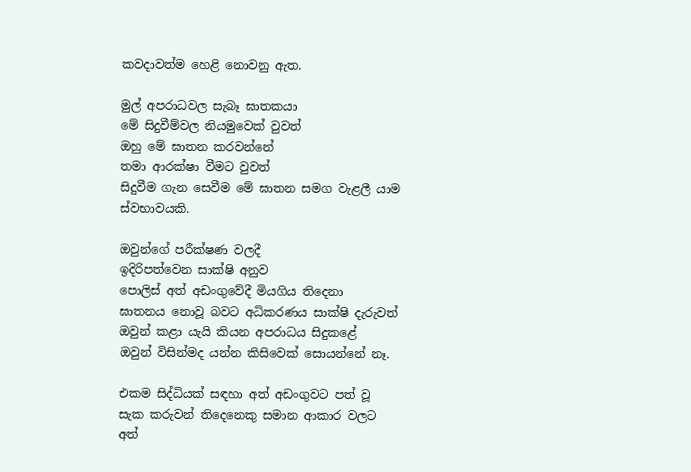කවදාවත්ම හෙළි නොවනු ඇත.

මුල් අපරාධවල සැබෑ ඝාතකයා
මේ සිදුවීම්වල නියමුවෙක් වුවත්
ඔහු මේ ඝාතන කරවන්නේ
තමා ආරක්ෂා වීමට වුවත්
සිදුවීම ගැන සෙවීම මේ ඝාතන සමග වැළලී යාම
ස්වභාවයකි.

ඔවුන්ගේ පරීක්ෂණ වලදී
ඉදිරිපත්වෙන සාක්ෂි අනුව
පොලිස් අත් අඩංගුවේදී මියගිය තිදෙනා
ඝාතනය නොවූ බවට අධිකරණය සාක්ෂි දැරුවත්
ඔවුන් කළා යැයි කියන අපරාධය සිදුකළේ
ඔවුන් විසින්මද යන්න කිසිවෙක් සොයන්නේ නෑ.

එකම සිද්ධියක් සඳහා අත් අඩංගුවට පත් වූ
සැක කරුවන් තිදෙනෙකු සමාන ආකාර වලට
අත්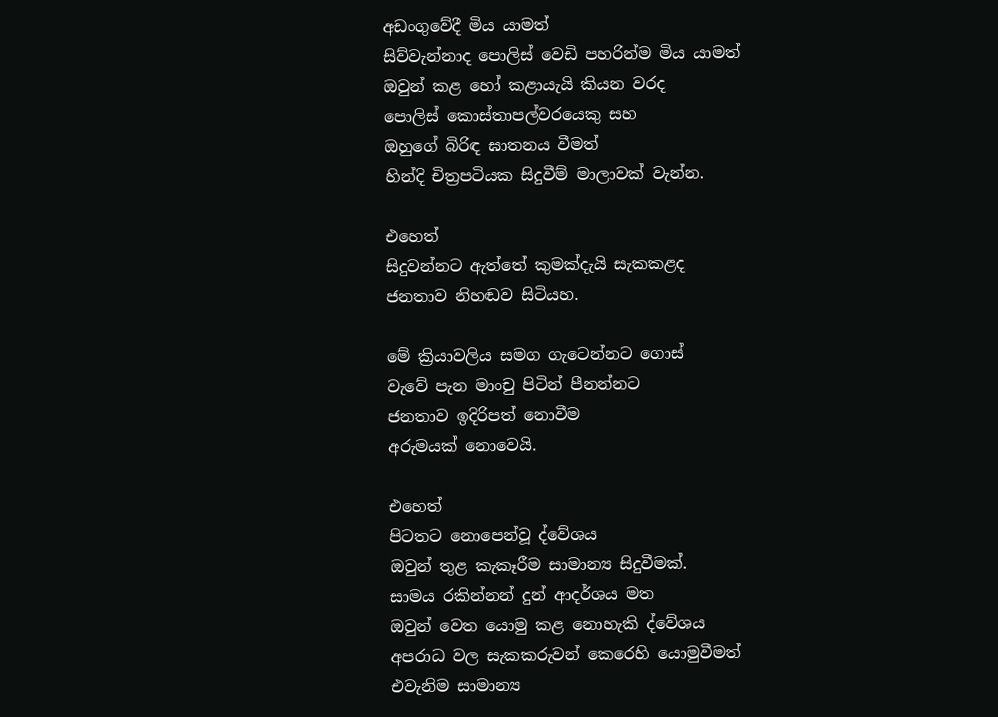අඩංගුවේදී මිය යාමත්
සිව්වැන්නාද පොලිස් වෙඩි පහරින්ම මිය යාමත්
ඔවුන් කළ හෝ කළායැයි කියන වරද
පොලිස් කොස්තාපල්වරයෙකු සහ
ඔහුගේ බිරිඳ ඝාතනය වීමත්
හින්දි චිත්‍රපටියක සිදුවීම් මාලාවක් වැන්න.

එහෙත්
සිදුවන්නට ඇත්තේ කුමක්දැයි සැකකළද
ජනතාව නිහඬව සිටියහ.

මේ ක්‍රියාවලිය සමග ගැටෙන්නට ගොස්
වැවේ පැන මාංචු පිටින් පීනන්නට
ජනතාව ඉදිරිපත් නොවීම
අරුමයක් නොවෙයි.

එහෙත්
පිටතට නොපෙන්වූ ද්වේශය
ඔවුන් තුළ කැකෑරීම සාමාන්‍ය සිදුවීමක්.
සාමය රකින්නන් දුන් ආදර්ශය මත
ඔවුන් වෙත යොමු කළ නොහැකි ද්වේශය
අපරාධ වල සැකකරුවන් කෙරෙහි යොමුවීමත්
එවැනිම සාමාන්‍ය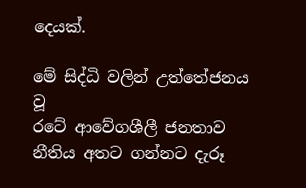දෙයක්.

මේ සිද්ධි වලින් උත්තේජනය වූ
රටේ ආවේගශීලී ජනතාව
නීතිය අතට ගන්නට දැරූ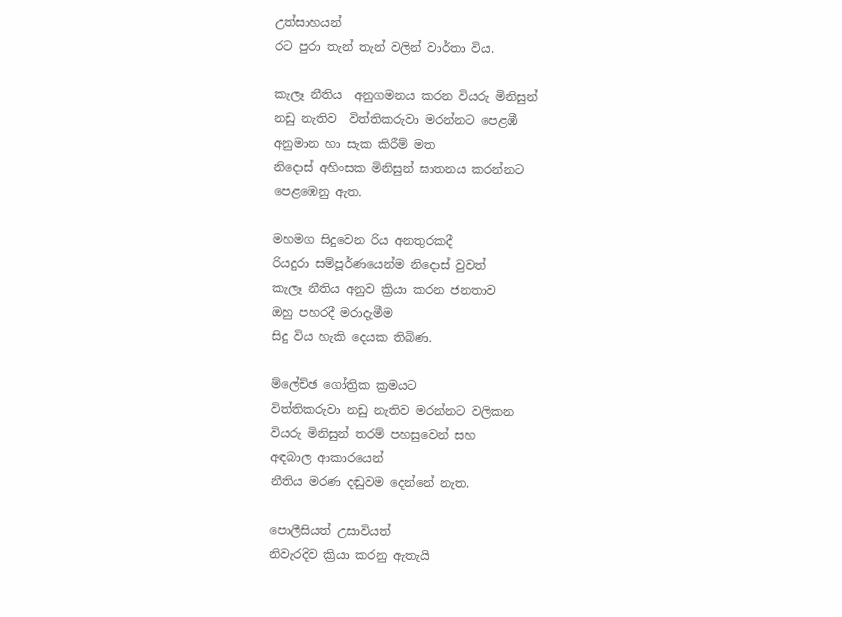උත්සාහයන්
රට පුරා තැන් තැන් වලින් වාර්තා විය.

කැලෑ නීතිය  අනුගමනය කරන වියරු මිනිසුන්
නඩු නැතිව  විත්තිකරුවා මරන්නට පෙළඹී
අනුමාන හා සැක කිරීම් මත
නිදොස් අහිංසක මිනිසුන් ඝාතනය කරන්නට
පෙළඹෙනු ඇත.

මහමග සිදුවෙන රිය අනතුරකදී
රියදුරා සම්පූර්ණයෙන්ම නිදොස් වුවත්
කැලෑ නීතිය අනුව ක්‍රියා කරන ජනතාව
ඔහු පහරදී මරාදැමීම
සිදු විය හැකි දෙයක තිබිණ.

ම්ලේච්ඡ ගෝත්‍රික ක්‍රමයට
විත්තිකරුවා නඩු නැතිව මරන්නට වලිකන
වියරු මිනිසුන් තරම් පහසුවෙන් සහ
අඳබාල ආකාරයෙන්
නීතිය මරණ දඬුවම දෙන්නේ නැත.

පොලීසියත් උසාවියත්
නිවැරදිව ක්‍රියා කරනු ඇතැයි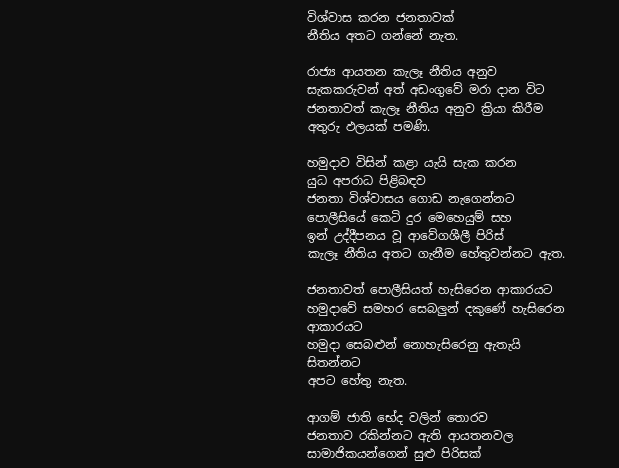විශ්වාස කරන ජනතාවක්
නීතිය අතට ගන්නේ නැත.

රාජ්‍ය ආයතන කැලෑ නීතිය අනුව
සැකකරුවන් අත් අඩංගුවේ මරා දාන විට
ජනතාවත් කැලෑ නීතිය අනුව ක්‍රියා කිරීම
අතුරු ඵලයක් පමණි.

හමුදාව විසින් කළා යැයි සැක කරන
යුධ අපරාධ පිළිබඳව
ජනතා විශ්වාසය ගොඩ නැගෙන්නට
පොලීසියේ කෙටි දුර මෙහෙයුම් සහ
ඉන් උද්දීපනය වූ ආවේගශීලී පිරිස්
කැලෑ නීතිය අතට ගැනීම හේතුවන්නට ඇත.

ජනතාවත් පොලීසියත් හැසිරෙන ආකාරයට
හමුදාවේ සමහර සෙබලුන් දකුණේ හැසිරෙන ආකාරයට
හමුදා සෙබළුන් නොහැසිරෙනු ඇතැයි සිතන්නට
අපට හේතු නැත.

ආගම් ජාති භේද වලින් තොරව
ජනතාව රකින්නට ඇති ආයතනවල
සාමාජිකයන්ගෙන් සුළු පිරිසක්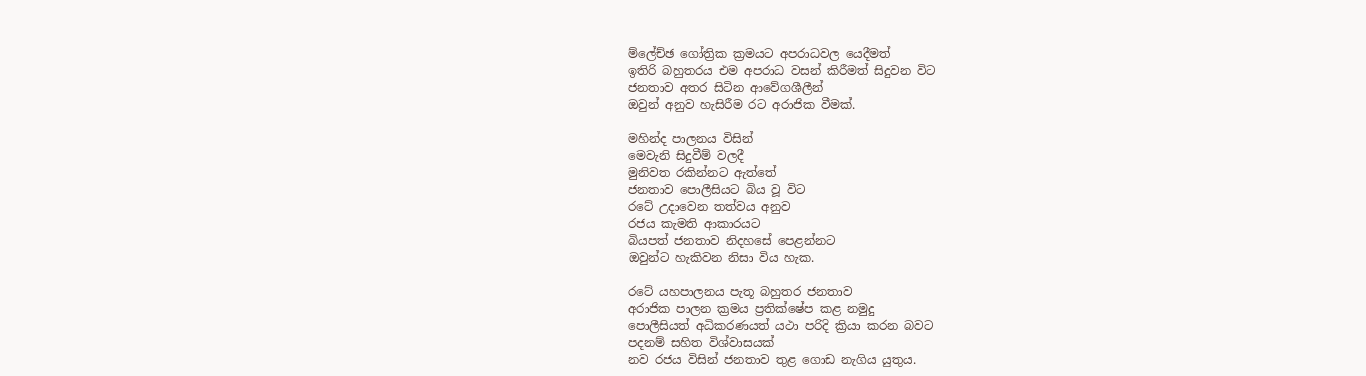ම්ලේච්ඡ ගෝත්‍රික ක්‍රමයට අපරාධවල යෙදීමත්
ඉතිරි බහුතරය එම අපරාධ වසන් කිරීමත් සිදුවන විට
ජනතාව අතර සිටින ආවේගශීලීන්
ඔවුන් අනුව හැසිරීම රට අරාජික වීමක්.

මහින්ද පාලනය විසින්
මෙවැනි සිදුවීම් වලදී
මුනිවත රකින්නට ඇත්තේ
ජනතාව පොලීසියට බිය වූ විට
රටේ උදාවෙන තත්වය අනුව
රජය කැමති ආකාරයට
බියපත් ජනතාව නිදහසේ පෙළන්නට
ඔවුන්ට හැකිවන නිසා විය හැක.

රටේ යහපාලනය පැතූ බහුතර ජනතාව
අරාජික පාලන ක්‍රමය ප්‍රතික්ෂේප කළ නමුදු
පොලීසියත් අධිකරණයත් යථා පරිදි ක්‍රියා කරන බවට
පදනම් සහිත විශ්වාසයක්
නව රජය විසින් ජනතාව තුළ ගොඩ නැගිය යුතුය.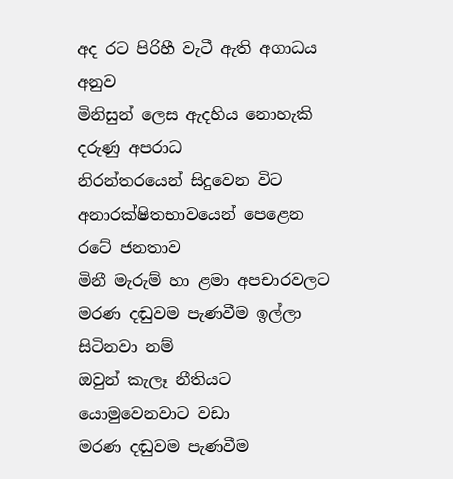අද රට පිරිහී වැටී ඇති අගාධය අනුව
මිනිසුන් ලෙස ඇදහිය නොහැකි දරුණු අපරාධ
නිරන්තරයෙන් සිදුවෙන විට
අනාරක්ෂිතභාවයෙන් පෙළෙන රටේ ජනතාව
මිනී මැරුම් හා ළමා අපචාරවලට
මරණ දඬුවම පැණවීම ඉල්ලා සිටිනවා නම්
ඔවුන් කැලෑ නීතියට යොමුවෙනවාට වඩා
මරණ දඬුවම පැණවීම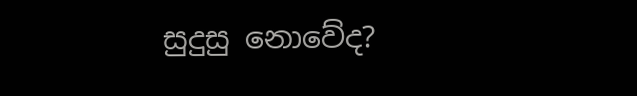සුදුසු නොවේද?